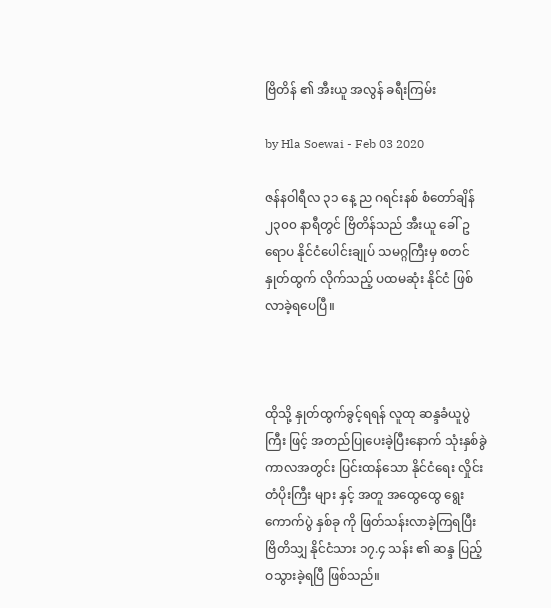ဗြိတိန် ၏ အီးယူ အလွန် ခရီးကြမ်း

by Hla Soewai - Feb 03 2020

ဇန်နဝါရီလ ၃၁ နေ့ ည ဂရင်းနစ် စံတော်ချိန် ၂၃၀၀ နာရီတွင် ဗြိတိန်သည် အီးယူ ခေါ် ဥရောပ နိုင်ငံပေါင်းချုပ် သမဂ္ဂကြီးမှ စတင် နှုတ်ထွက် လိုက်သည့် ပထမဆုံး နိုင်ငံ ဖြစ်လာခဲ့ရပေပြီ။



ထိုသို့ နှုတ်ထွက်ခွင့်ရရန် လူထု ဆန္ဒခံယူပွဲကြီး ဖြင့် အတည်ပြုပေးခဲ့ပြီးနောက် သုံးနှစ်ခွဲကာလအတွင်း ပြင်းထန်သော နိုင်ငံရေး လှိုင်းတံပိုးကြီး များ နှင့် အတူ အထွေထွေ ရွေးကောက်ပွဲ နှစ်ခု ကို ဖြတ်သန်းလာခဲ့ကြရပြီး ဗြိတိသျှ နိုင်ငံသား ၁၇.၄ သန်း ၏ ဆန္ဒ ပြည့်ဝသွားခဲ့ရပြီ ဖြစ်သည်။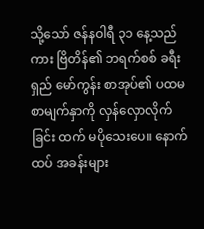သို့သော် ဇန်နဝါရီ ၃၁ နေ့သည်ကား ဗြိတိန်၏ ဘရက်စစ် ခရီးရှည် မော်ကွန်း စာအုပ်၏ ပထမ စာမျက်နှာကို လှန်လှောလိုက်ခြင်း ထက် မပိုသေးပေ။ နောက်ထပ် အခန်းများ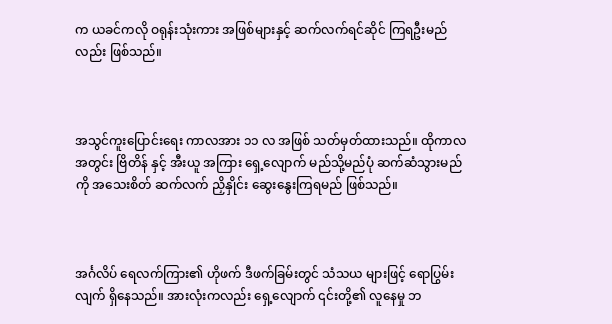က ယခင်ကလို ဝရုန်းသုံးကား အဖြစ်များနှင့် ဆက်လက်ရင်ဆိုင် ကြရဦးမည်လည်း ဖြစ်သည်။



အသွင်ကူးပြောင်းရေး ကာလအား ၁၁ လ အဖြစ် သတ်မှတ်ထားသည်။ ထိုကာလအတွင်း ဗြိတိန် နှင့် အီးယူ အကြား ရှေ့လျောက် မည်သို့မည်ပုံ ဆက်ဆံသွားမည်ကို အသေးစိတ် ဆက်လက် ညှိနှိုင်း ဆွေးနွေးကြရမည် ဖြစ်သည်။



အင်္ဂလိပ် ရေလက်ကြား၏ ဟိုဖက် ဒီဖက်ခြမ်းတွင် သံသယ များဖြင့် ရောပြွမ်းလျက် ရှိနေသည်။ အားလုံးကလည်း ရှေ့လျောက် ၎င်းတို့၏ လူနေမှု ဘ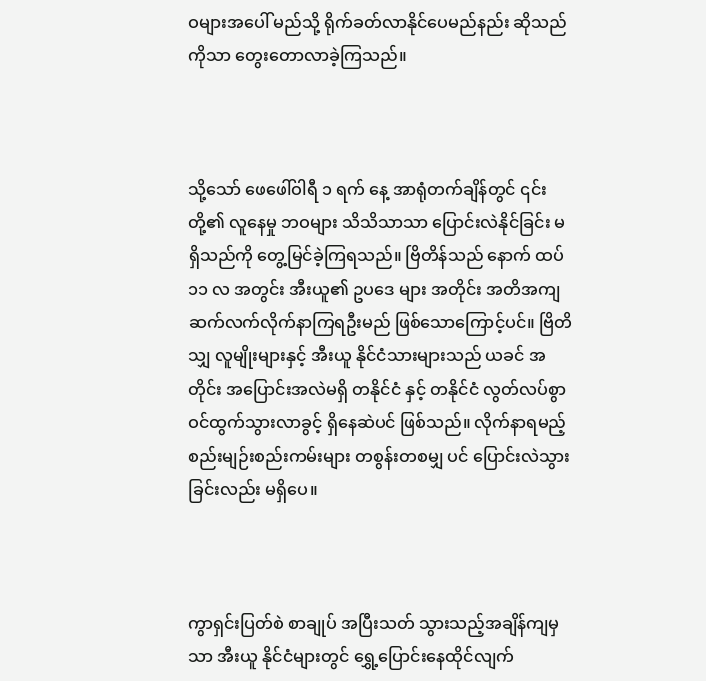ဝများအပေါ် မည်သို့ ရိုက်ခတ်လာနိုင်ပေမည်နည်း ဆိုသည်ကိုသာ တွေးတောလာခဲ့ကြသည်။



သို့သော် ဖေဖေါ်ဝါရီ ၁ ရက် နေ့ အာရုံတက်ချိန်တွင် ၎င်းတို့၏ လူနေမှု ဘဝများ သိသိသာသာ ပြောင်းလဲနိုင်ခြင်း မရှိသည်ကို တွေ့မြင်ခဲ့ကြရသည်။ ဗြိတိန်သည် နောက် ထပ် ၁၁ လ အတွင်း အီးယူ၏ ဥပဒေ များ အတိုင်း အတိအကျ ဆက်လက်လိုက်နာကြရဦးမည် ဖြစ်သောကြောင့်ပင်။ ဗြိတိသျှ လူမျိုးများနှင့် အီးယူ နိုင်ငံသားများသည် ယခင် အတိုင်း အပြောင်းအလဲမရှိ တနိုင်ငံ နှင့် တနိုင်ငံ လွတ်လပ်စွာ ဝင်ထွက်သွားလာခွင့် ရှိနေဆဲပင် ဖြစ်သည်။ လိုက်နာရမည့် စည်းမျဉ်းစည်းကမ်းများ တစွန်းတစမျှ ပင် ပြောင်းလဲသွားခြင်းလည်း မရှိပေ။



ကွာရှင်းပြတ်စဲ စာချုပ် အပြီးသတ် သွားသည့်အချိန်ကျမှသာ အီးယူ နိုင်ငံများတွင် ရွှေ့ပြောင်းနေထိုင်လျက်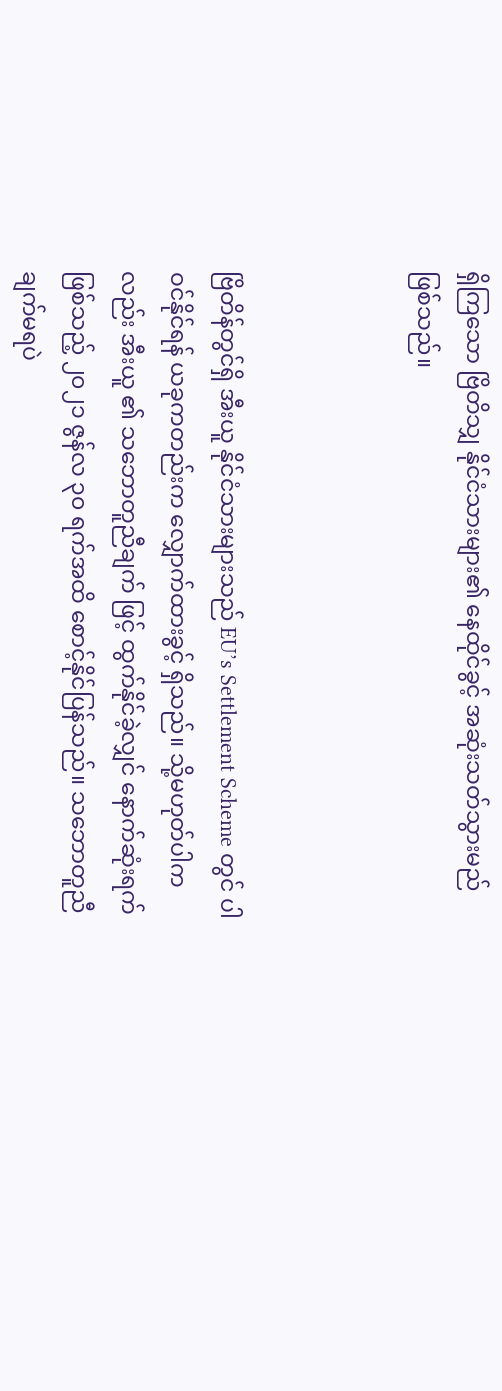ရှိကြသော ဗြိတိသျှ နိုင်ငံသားများ၏ နေထိုင်ခွင့် အဆုံးသတ်သွားမည် ဖြစ်သည်။



ဗြိတိန်တွင်ရှိ အီးယူ နိုင်ငံသားများသည် EU’s Settlement Scheme တွင် ပါဝင်နိုင်ရန် ယခုကတည်းက လျှောက်ထားခွင့် ရှိသည်။ သို့မဟုတ်ပါကလည်း အီးယူ ၏ သဘောတူညီချက် ဖြင့် ထွက်နိုင်ခဲ့လျှင် နောက်ဆုံးရက်ဖြစ်သည့် ၂၀၂၁ ဇွန်လ ၃၀ ရက်အထိ စောင့်နိုင်ပြန်သည်။ သဘောတူညီချက်မရပဲ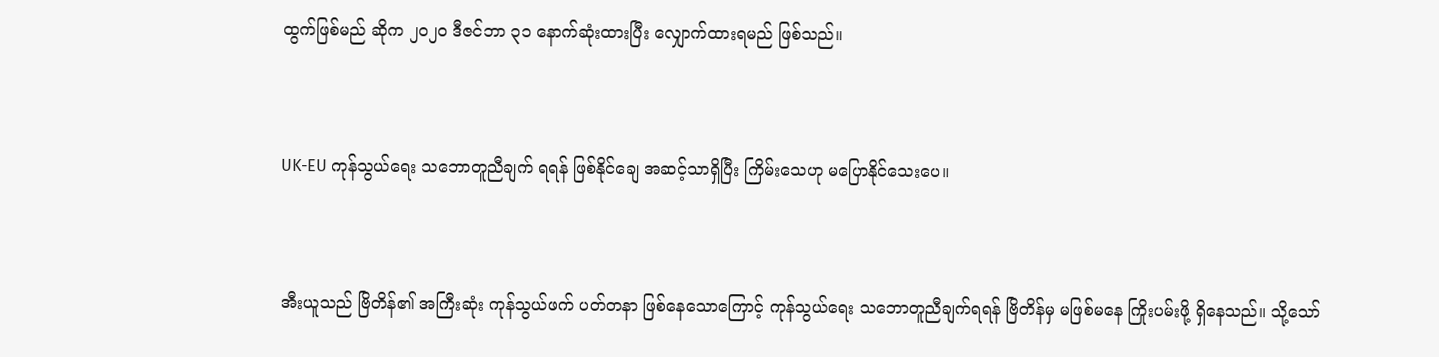ထွက်ဖြစ်မည် ဆိုက ၂၀၂၀ ဒီဇင်ဘာ ၃၁ နောက်ဆုံးထားပြီး လျှောက်ထားရမည် ဖြစ်သည်။



UK-EU ကုန်သွယ်ရေး သဘောတူညီချက် ရရန် ဖြစ်နိုင်ချေ အဆင့်သာရှိပြီး ကြိမ်းသေဟု မပြောနိုင်သေးပေ။



အီးယူသည် ဗြိတိန်၏ အကြီးဆုံး ကုန်သွယ်ဖက် ပတ်တနာ ဖြစ်နေသောကြောင့် ကုန်သွယ်ရေး သဘောတူညီချက်ရရန် ဗြိတိန်မှ မဖြစ်မနေ ကြိုးပမ်းဖို့ ရှိနေသည်။ သို့သော်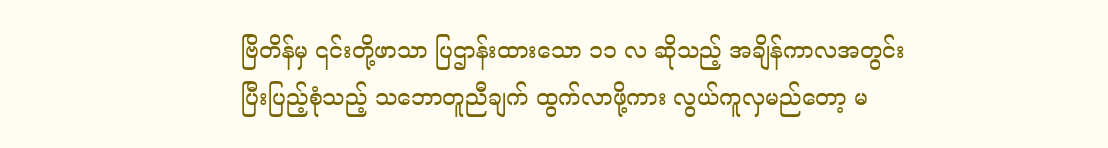ဗြိတိန်မှ ၎င်းတို့ဖာသာ ပြဌာန်းထားသော ၁၁ လ ဆိုသည့် အချိန်ကာလအတွင်း ပြီးပြည့်စုံသည့် သဘောတူညီချက် ထွက်လာဖို့ကား လွယ်ကူလှမည်တော့ မ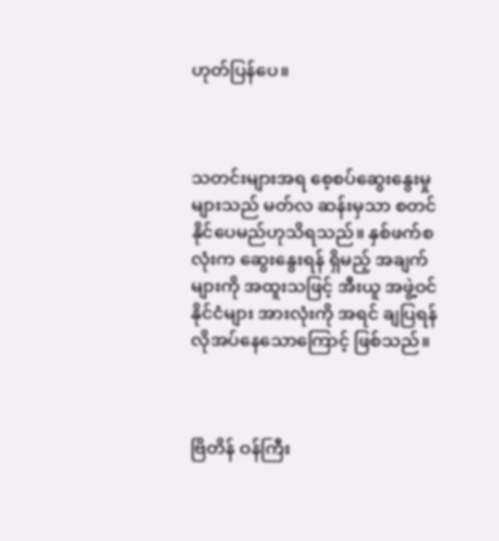ဟုတ်ပြန်ပေ။



သတင်းများအရ စေ့စပ်ဆွေးနွေးမှုများသည် မတ်လ ဆန်းမှသာ စတင်နိုင်ပေမည်ဟုသိရသည်။ နှစ်ဖက်စလုံးက ဆွေးနွေးရန် ရှိမည့် အချက်များကို အထူးသဖြင့် အီးယူ အဖွဲ့ဝင်နိုင်ငံများ အားလုံးကို အရင် ချပြရန် လိုအပ်နေသောကြောင့် ဖြစ်သည်။



ဗြိတိန် ဝန်ကြီး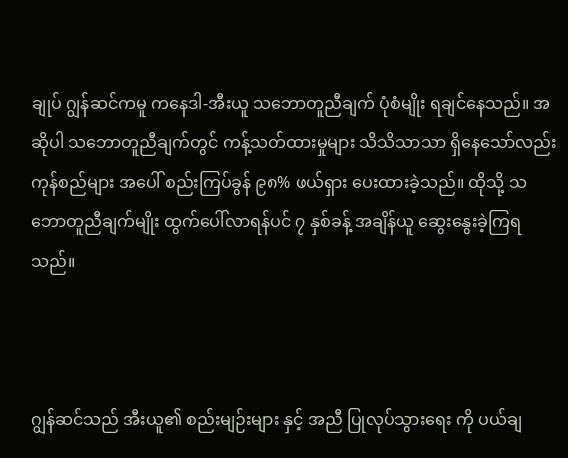ချုပ် ဂျွန်ဆင်ကမူ ကနေဒါ-အီးယူ သဘောတူညီချက် ပုံစံမျိုး ရချင်နေသည်။ အဆိုပါ သဘောတူညီချက်တွင် ကန့်သတ်ထားမှုများ သိသိသာသာ ရှိနေသော်လည်း ကုန်စည်များ အပေါ် စည်းကြပ်ခွန် ၉၈% ဖယ်ရှား ပေးထားခဲ့သည်။ ထိုသို့ သဘောတူညီချက်မျိုး ထွက်ပေါ်လာရန်ပင် ၇ နှစ်ခန့် အချိန်ယူ ဆွေးနွေးခဲ့ကြရသည်။



ဂျွန်ဆင်သည် အီးယူ၏ စည်းမျဉ်းများ နှင့် အညီ ပြုလုပ်သွားရေး ကို ပယ်ချ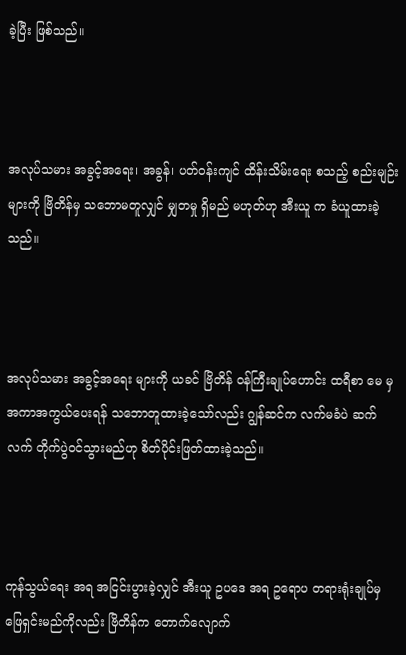ခဲ့ပြီး ဖြစ်သည်။



အလုပ်သမား အခွင့်အရေး၊ အခွန်၊ ပတ်ဝန်းကျင် ထိန်းသိမ်းရေး စသည့် စည်းမျဉ်းများကို ဗြိတိန်မှ သဘောမတူလျှင် မျှတမှု ရှိမည် မဟုတ်ဟု အီးယူ က ခံယူထားခဲ့သည်။



အလုပ်သမား အခွင့်အရေး များကို ယခင် ဗြိတိန် ဝန်ကြီးချုပ်ဟောင်း ထရီစာ မေ မှ အကာအကွယ်ပေးရန် သဘောတူထားခဲ့သော်လည်း ဂျွန်ဆင်က လက်မခံပဲ ဆက်လက် တိုက်ပွဲဝင်သွားမည်ဟု စိတ်ပိုင်းဖြတ်ထားခဲ့သည်။



ကုန်သွယ်ရေး အရ အငြင်းပွားခဲ့လျှင် အီးယူ ဥပဒေ အရ ဥရောပ တရားရုံးချုပ်မှ ဖြေရှင်းမည်ကိုလည်း ဗြိတိန်က တောက်လျောက်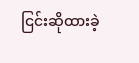ငြင်းဆိုထားခဲ့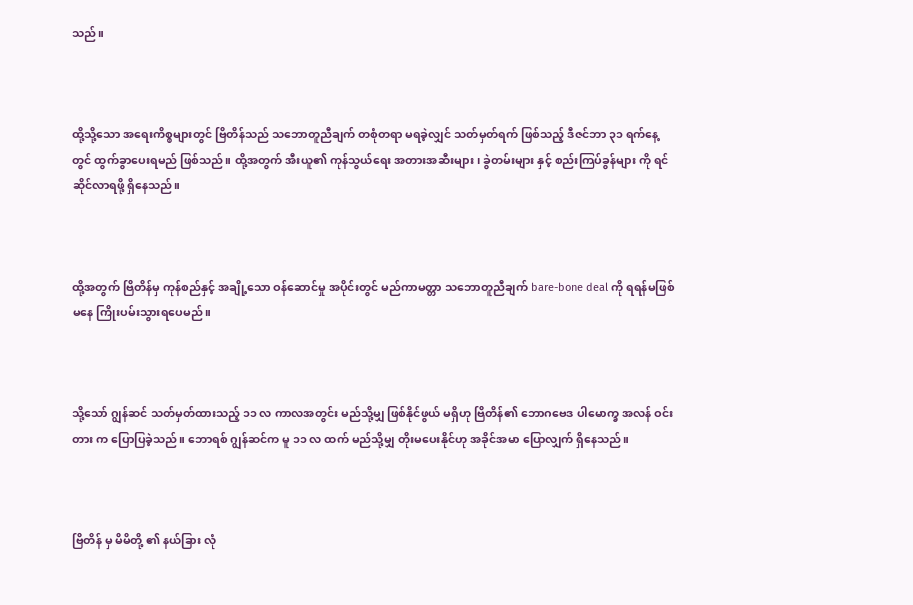သည်။



ထို့သို့သော အရေးကိစ္စများတွင် ဗြိတိန်သည် သဘောတူညီချက် တစုံတရာ မရခဲ့လျှင် သတ်မှတ်ရက် ဖြစ်သည့် ဒီဇင်ဘာ ၃၁ ရက်နေ့တွင် ထွက်ခွာပေးရမည် ဖြစ်သည်။ ထို့အတွက် အီးယူ၏ ကုန်သွယ်ရေး အတားအဆီးများ၊ ခွဲတမ်းများ နှင့် စည်းကြပ်ခွန်များ ကို ရင်ဆိုင်လာရဖို့ ရှိနေသည်။



ထို့အတွက် ဗြိတိန်မှ ကုန်စည်နှင့် အချို့သော ဝန်ဆောင်မှု အပိုင်းတွင် မည်ကာမတ္တာ သဘောတူညီချက် bare-bone deal ကို ရရန်မဖြစ်မနေ ကြိုးပမ်းသွားရပေမည်။



သို့သော် ဂျွန်ဆင် သတ်မှတ်ထားသည့် ၁၁ လ ကာလအတွင်း မည်သို့မျှ ဖြစ်နိုင်ဖွယ် မရှိဟု ဗြိတိန်၏ ဘောဂဗေဒ ပါမောက္ခ အလန် ဝင်းတား က ပြောပြခဲ့သည်။ ဘောရစ် ဂျွန်ဆင်က မူ ၁၁ လ ထက် မည်သို့မျှ တိုးမပေးနိုင်ဟု အခိုင်အမာ ပြောလျှက် ရှိနေသည်။



ဗြိတိန် မှ မိမိတို့ ၏ နယ်ခြား လုံ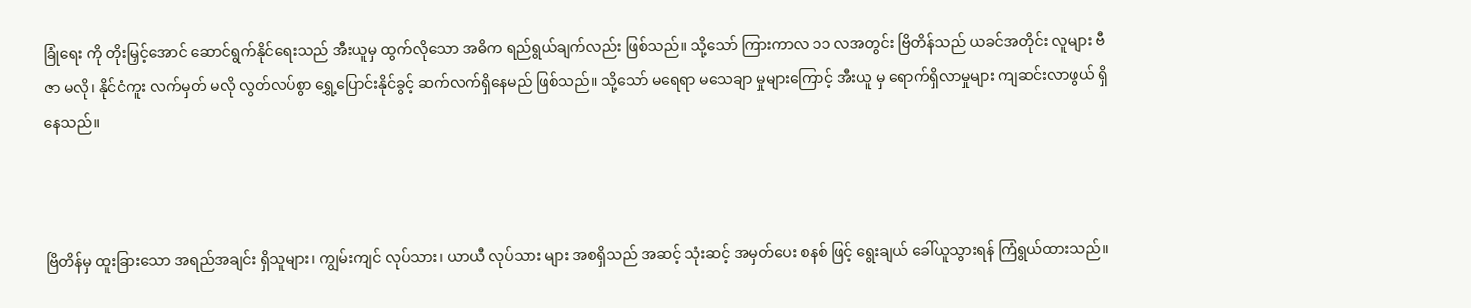ခြုံရေး ကို တိုးမြှင့်အောင် ဆောင်ရွက်နိုင်ရေးသည် အီးယူမှ ထွက်လိုသော အဓိက ရည်ရွယ်ချက်လည်း ဖြစ်သည်။ သို့သော် ကြားကာလ ၁၁ လအတွင်း ဗြိတိန်သည် ယခင်အတိုင်း လူများ ဗီဇာ မလို၊ နိုင်ငံကူး လက်မှတ် မလို လွတ်လပ်စွာ ရွှေ့ပြောင်းနိုင်ခွင့် ဆက်လက်ရှိနေမည် ဖြစ်သည်။ သို့သော် မရေရာ မသေချာ မှုများကြောင့် အီးယူ မှ ရောက်ရှိလာမှုများ ကျဆင်းလာဖွယ် ရှိနေသည်။



ဗြိတိန်မှ ထူးခြားသော အရည်အချင်း ရှိသူများ၊ ကျွမ်းကျင် လုပ်သား၊ ယာယီ လုပ်သား များ အစရှိသည် အဆင့် သုံးဆင့် အမှတ်ပေး စနစ် ဖြင့် ရွေးချယ် ခေါ်ယူသွားရန် ကြံရွယ်ထားသည်။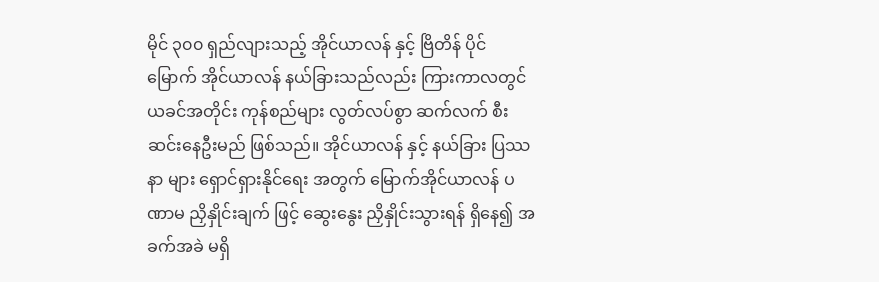မိုင် ၃၀၀ ရှည်လျားသည့် အိုင်ယာလန် နှင့် ဗြိတိန် ပိုင် မြောက် အိုင်ယာလန် နယ်ခြားသည်လည်း ကြားကာလတွင် ယခင်အတိုင်း ကုန်စည်များ လွတ်လပ်စွာ ဆက်လက် စီးဆင်းနေဦးမည် ဖြစ်သည်။ အိုင်ယာလန် နှင့် နယ်ခြား ပြဿနာ များ ရှောင်ရှားနိုင်ရေး အတွက် မြောက်အိုင်ယာလန် ပဏာမ ညှိနှိုင်းချက် ဖြင့် ဆွေးနွေး ညှိနှိုင်းသွားရန် ရှိနေ၍ အခက်အခဲ မရှိ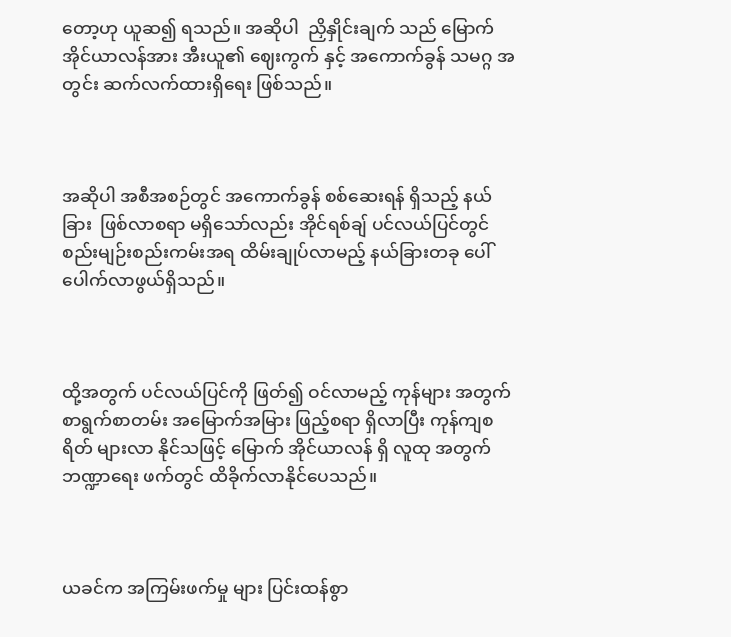တော့ဟု ယူဆ၍ ရသည်။ အဆိုပါ  ညှိနှိုင်းချက် သည် မြောက်အိုင်ယာလန်အား အီးယူ၏ ဈေးကွက် နှင့် အကောက်ခွန် သမဂ္ဂ အတွင်း ဆက်လက်ထားရှိရေး ဖြစ်သည်။



အဆိုပါ အစီအစဉ်တွင် အကောက်ခွန် စစ်ဆေးရန် ရှိသည့် နယ်ခြား  ဖြစ်လာစရာ မရှိသော်လည်း အိုင်ရစ်ချ် ပင်လယ်ပြင်တွင် စည်းမျဉ်းစည်းကမ်းအရ ထိမ်းချုပ်လာမည့် နယ်ခြားတခု ပေါ်ပေါက်လာဖွယ်ရှိသည်။



ထို့အတွက် ပင်လယ်ပြင်ကို ဖြတ်၍ ဝင်လာမည့် ကုန်များ အတွက် စာရွက်စာတမ်း အမြောက်အမြား ဖြည့်စရာ ရှိလာပြီး ကုန်ကျစရိတ် များလာ နိုင်သဖြင့် မြောက် အိုင်ယာလန် ရှိ လူထု အတွက် ဘဏ္ဍာရေး ဖက်တွင် ထိခိုက်လာနိုင်ပေသည်။



ယခင်က အကြမ်းဖက်မှု များ ပြင်းထန်စွာ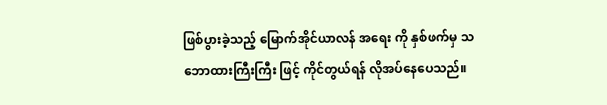ဖြစ်ပွားခဲ့သည့် မြောက်အိုင်ယာလန် အရေး ကို နှစ်ဖက်မှ သဘောထားကြီးကြီး ဖြင့် ကိုင်တွယ်ရန် လိုအပ်နေပေသည်။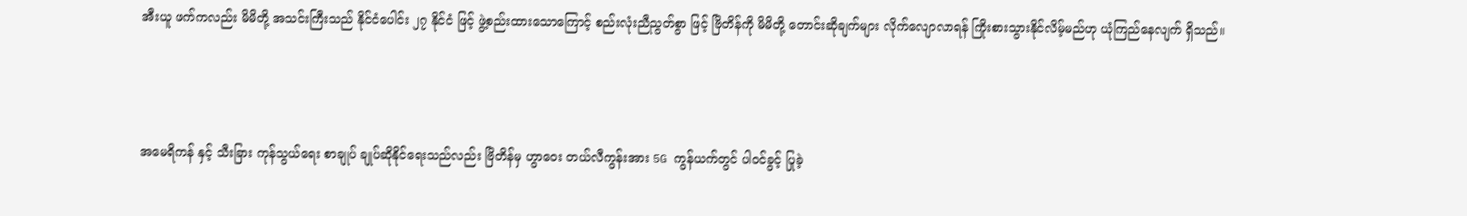အီးယူ ဖက်ကလည်း မိမိတို့ အသင်းကြီးသည် နိုင်ငံပေါင်း ၂၇ နိုင်ငံ ဖြင့် ဖွဲ့စည်းထားသောကြောင့် စည်းလုံးညီညွတ်စွာ ဖြင့် ဗြိတိန်ကို မိမိတို့ တောင်းဆိုချက်များ လိုက်လျောလာရန် ကြိုးစားသွားနိုင်လိမ့်မည်ဟု ယုံကြည်နေလျက် ရှိသည်။



အမေရိကန် နှင့် သီးခြား ကုန်သွယ်ရေး စာချုပ် ချုပ်ဆိုနိုင်ရေးသည်လည်း ဗြိတိန်မှ ဟွာဝေး တယ်လီကွန်းအား 5G ကွန်ယက်တွင် ပါဝင်ခွင့် ပြုခဲ့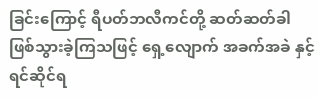ခြင်းကြောင့် ရီပတ်ဘလီကင်တို့ ဆတ်ဆတ်ခါ ဖြစ်သွားခဲ့ကြသဖြင့် ရှေ့လျောက် အခက်အခဲ နှင့် ရင်ဆိုင်ရ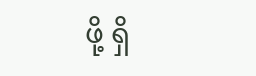ဖို့ ရှိ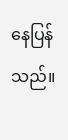နေပြန်သည်။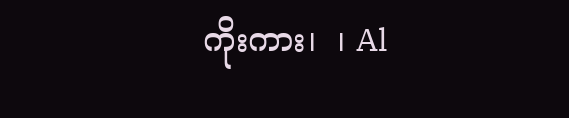ကိုးကား၊  ၊ Al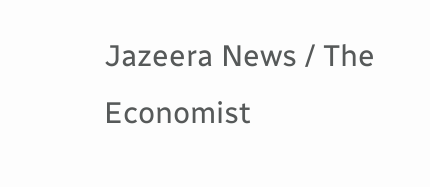Jazeera News / The Economist